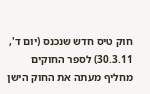חוק טיס חדש שנכנס (יום ד', 30.3.11) לספר החוקים מחליף מעתה את החוק הישן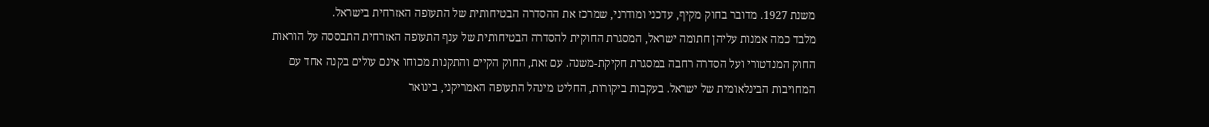משנת 1927. מדובר בחוק מקיף, עדכני ומודרני, שמרכז את ההסדרה הבטיחותית של התעופה האזרחית בישראל.
מלבד כמה אמנות עליהן חתומה ישראל, המסגרת החוקית להסדרה הבטיחותית של ענף התעופה האזרחית התבססה על הוראות החוק המנדטורי ועל הסדרה רחבה במסגרת חקיקת-משנה. עם זאת, החוק הקיים והתקנות מכוחו אינם עולים בקנה אחד עם המחויבות הבינלאומית של ישראל. בעקבות ביקורות, החליט מינהל התעופה האמריקני, בינואר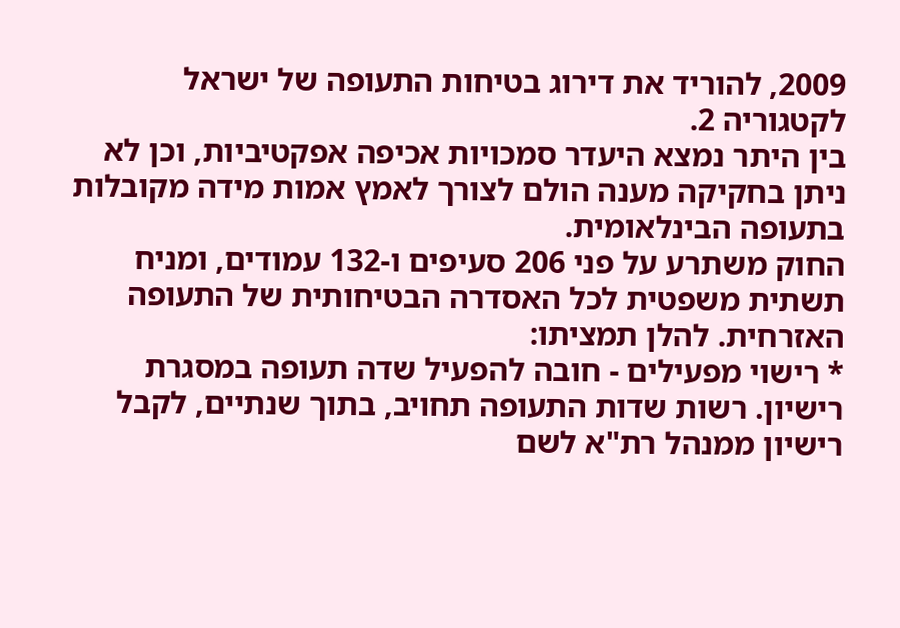2009, להוריד את דירוג בטיחות התעופה של ישראל לקטגוריה 2.
בין היתר נמצא היעדר סמכויות אכיפה אפקטיביות, וכן לא ניתן בחקיקה מענה הולם לצורך לאמץ אמות מידה מקובלות בתעופה הבינלאומית.
החוק משתרע על פני 206 סעיפים ו-132 עמודים, ומניח תשתית משפטית לכל האסדרה הבטיחותית של התעופה האזרחית. להלן תמציתו:
* רישוי מפעילים - חובה להפעיל שדה תעופה במסגרת רישיון. רשות שדות התעופה תחויב, בתוך שנתיים, לקבל רישיון ממנהל רת"א לשם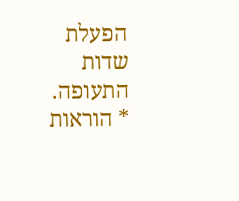הפעלת שדות התעופה.
* הוראות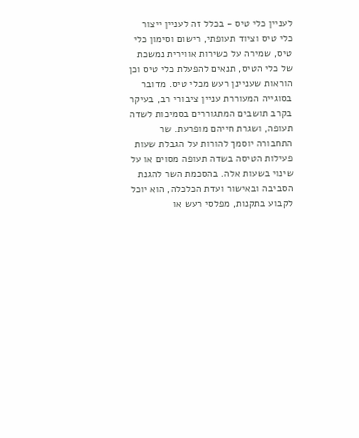לעניין כלי טיס - בכלל זה לעניין ייצור כלי טיס וציוד תעופתי, רישום וסימון כלי טיס, שמירה על כשירות אווירית נמשכת של כלי הטיס, תנאים להפעלת כלי טיס וכן הוראות שעניינן רעש מכלי טיס. מדובר בסוגייה המעוררת עניין ציבורי רב, בעיקר בקרב תושבים המתגוררים בסמיכות לשדה תעופה, ושגרת חייהם מופרעת. שר התחבורה יוסמך להורות על הגבלת שעות פעילות הטיסה בשדה תעופה מסוים או על שינוי בשעות אלה. בהסכמת השר להגנת הסביבה ובאישור ועדת הכלכלה, הוא יוכל לקבוע בתקנות, מפלסי רעש או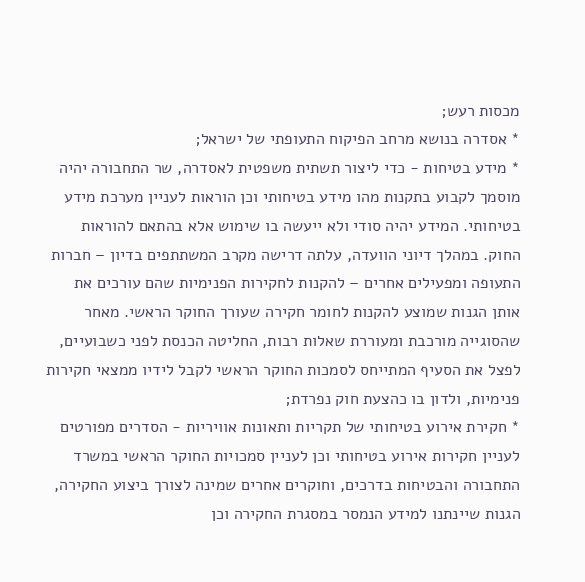מכסות רעש;
* אסדרה בנושא מרחב הפיקוח התעופתי של ישראל;
* מידע בטיחות - כדי ליצור תשתית משפטית לאסדרה, שר התחבורה יהיה מוסמך לקבוע בתקנות מהו מידע בטיחותי וכן הוראות לעניין מערכת מידע בטיחותי. המידע יהיה סודי ולא ייעשה בו שימוש אלא בהתאם להוראות החוק. במהלך דיוני הוועדה, עלתה דרישה מקרב המשתתפים בדיון – חברות התעופה ומפעילים אחרים – להקנות לחקירות הפנימיות שהם עורכים את אותן הגנות שמוצע להקנות לחומר חקירה שעורך החוקר הראשי. מאחר שהסוגייה מורכבת ומעוררת שאלות רבות, החליטה הכנסת לפני כשבועיים, לפצל את הסעיף המתייחס לסמכות החוקר הראשי לקבל לידיו ממצאי חקירות פנימיות, ולדון בו כהצעת חוק נפרדת;
* חקירת אירוע בטיחותי של תקריות ותאונות אוויריות - הסדרים מפורטים לעניין חקירות אירוע בטיחותי וכן לעניין סמכויות החוקר הראשי במשרד התחבורה והבטיחות בדרכים, וחוקרים אחרים שמינה לצורך ביצוע החקירה, הגנות שיינתנו למידע הנמסר במסגרת החקירה וכן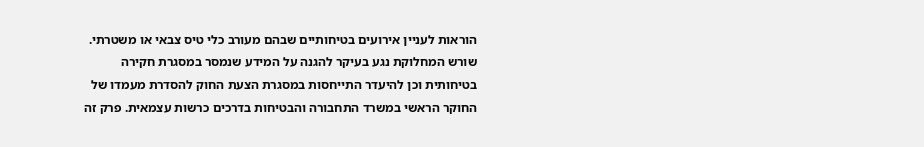הוראות לעניין אירועים בטיחותיים שבהם מעורב כלי טיס צבאי או משטרתי. שורש המחלוקת נגע בעיקר להגנה על המידע שנמסר במסגרת חקירה בטיחותית וכן להיעדר התייחסות במסגרת הצעת החוק להסדרת מעמדו של החוקר הראשי במשרד התחבורה והבטיחות בדרכים כרשות עצמאית. פרק זה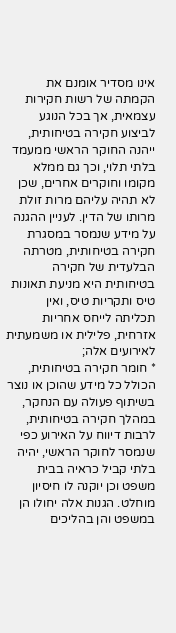אינו מסדיר אומנם את הקמתה של רשות חקירות עצמאית, אך בכל הנוגע לביצוע חקירה בטיחותית, ייהנה החוקר הראשי ממעמד בלתי תלוי, וכך גם ממלא מקומו וחוקרים אחרים, שכן לא תהיה עליהם מרות זולת מרותו של הדין. לעניין ההגנה על מידע שנמסר במסגרת חקירה בטיחותית, מטרתה הבלעדית של חקירה בטיחותית היא מניעת תאונות טיס ותקריות טיס, ואין תכליתה לייחס אחריות אזרחית, פלילית או משמעתית לאירועים אלה;
* חומר חקירה בטיחותית, הכולל כל מידע שהוכן או נוצר בשיתוף פעולה עם הנחקר, במהלך חקירה בטיחותית, לרבות דיווח על האירוע כפי שנמסר לחוקר הראשי, יהיה בלתי קביל כראיה בבית משפט וכן יוקנה לו חיסיון מוחלט. הגנות אלה יחולו הן במשפט והן בהליכים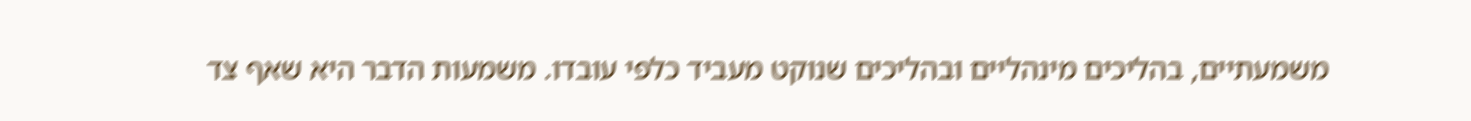משמעתיים, בהליכים מינהליים ובהליכים שנוקט מעביד כלפי עובדו. משמעות הדבר היא שאף צד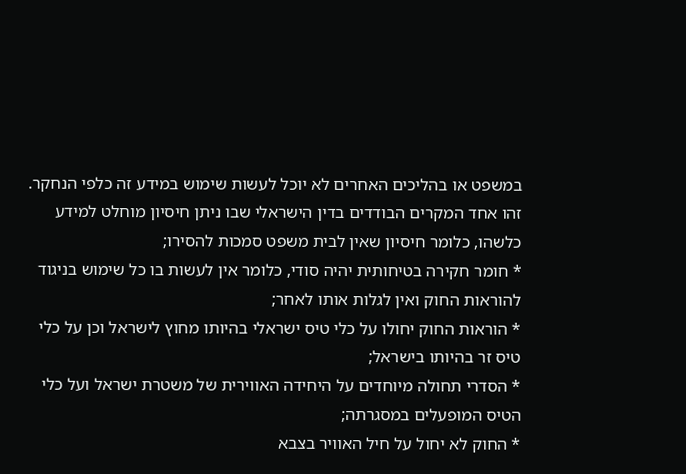במשפט או בהליכים האחרים לא יוכל לעשות שימוש במידע זה כלפי הנחקר. זהו אחד המקרים הבודדים בדין הישראלי שבו ניתן חיסיון מוחלט למידע כלשהו, כלומר חיסיון שאין לבית משפט סמכות להסירו;
* חומר חקירה בטיחותית יהיה סודי, כלומר אין לעשות בו כל שימוש בניגוד להוראות החוק ואין לגלות אותו לאחר;
* הוראות החוק יחולו על כלי טיס ישראלי בהיותו מחוץ לישראל וכן על כלי טיס זר בהיותו בישראל;
* הסדרי תחולה מיוחדים על היחידה האווירית של משטרת ישראל ועל כלי הטיס המופעלים במסגרתה;
* החוק לא יחול על חיל האוויר בצבא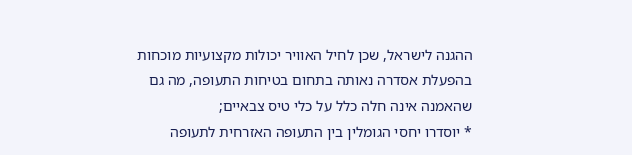ההגנה לישראל, שכן לחיל האוויר יכולות מקצועיות מוכחות בהפעלת אסדרה נאותה בתחום בטיחות התעופה, מה גם שהאמנה אינה חלה כלל על כלי טיס צבאיים;
* יוסדרו יחסי הגומלין בין התעופה האזרחית לתעופה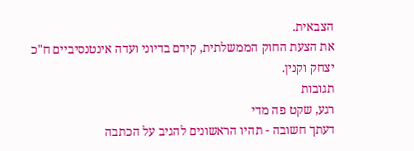הצבאית.
את הצעת החוק הממשלתית, קידם בדיוני ועדה אינטנסיביים ח"כ יצחק וקנין.
תגובות
רגע, שקט פה מדי
דעתך חשובה - תהיו הראשונים להגיב על הכתבה